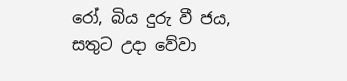රෝ, බිය දුරු වී ජය, සතුට උදා වේවා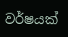වර්ෂයක්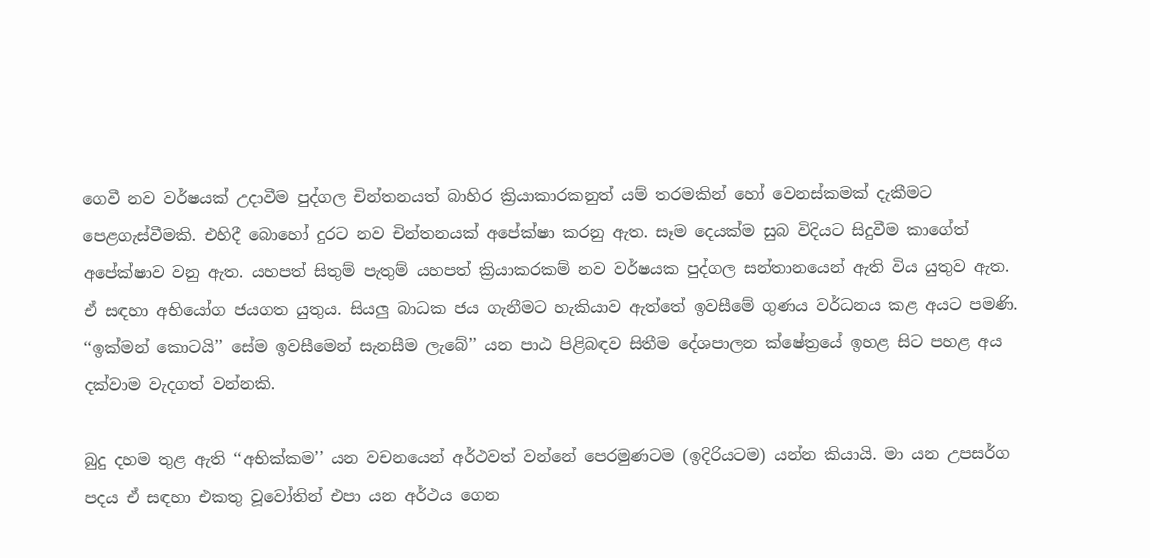ගෙවී නව වර්ෂයක් උදාවීම පුද්ගල චින්තනයත් බාහිර ක්‍රියාකාරකනුත් යම් තරමකින් හෝ වෙනස්කමක් දැකීමට පෙළගැස්වීමකි. එහිදී බොහෝ දුරට නව චින්තනයක් අපේක්ෂා කරනු ඇත. සෑම දෙයක්ම සුබ විදියට සිදුවීම කාගේත් අපේක්ෂාව වනු ඇත. යහපත් සිතුම් පැතුම් යහපත් ක්‍රියාකරකම් නව වර්ෂයක පුද්ගල සන්තානයෙන් ඇති විය යුතුව ඇත. ඒ සඳහා අභියෝග ජයගත යුතුය. සියලු බාධක ජය ගැනීමට හැකියාව ඇත්තේ ඉවසීමේ ගුණය වර්ධනය කළ අයට පමණි. ‘‘ඉක්මන් කොටයි’’ සේම ඉවසීමෙන් සැනසීම ලැබේ’’ යන පාඨ පිළිබඳව සිතීම දේශපාලන ක්ෂේත්‍රයේ ඉහළ සිට පහළ අය දක්වාම වැදගත් වන්නකි.

බුදු දහම තුළ ඇති ‘‘අභික්කම’’ යන වචනයෙන් අර්ථවත් වන්නේ පෙරමුණටම (ඉදිරියටම) යන්න කියායි. මා යන උපසර්ග පදය ඒ සඳහා එකතු වූවෝතින් එපා යන අර්ථය ගෙන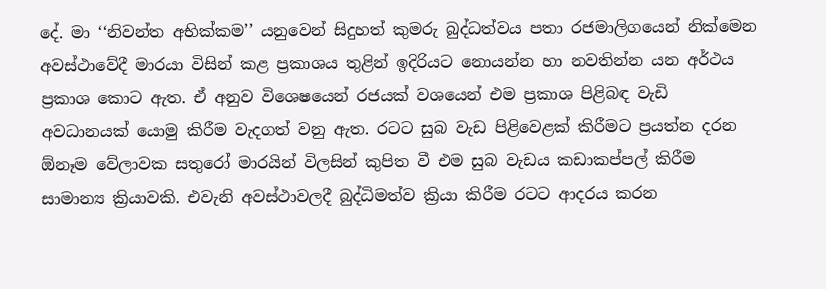දේ. මා ‘‘නිවන්ත අභික්කම’’ යනුවෙන් සිදුහත් කුමරු බුද්ධත්වය පතා රජමාලිගයෙන් නික්මෙන අවස්ථාවේදී මාරයා විසින් කළ ප්‍රකාශය තුළින් ඉදිරියට නොයන්න හා නවතින්න යන අර්ථය ප්‍රකාශ කොට ඇත. ඒ අනුව විශෙෂයෙන් රජයක් වශයෙන් එම ප්‍රකාශ පිළිබඳ වැඩි අවධානයක් යොමු කිරීම වැදගත් වනු ඇත. රටට සුබ වැඩ පිළිවෙළක් කිරීමට ප්‍රයත්න දරන ඕනෑම වේලාවක සතුරෝ මාරයින් විලසින් කුපිත වී එම සුබ වැඩය කඩාකප්පල් කිරීම සාමාන්‍ය ක්‍රියාවකි. එවැනි අවස්ථාවලදී බුද්ධිමත්ව ක්‍රියා කිරීම රටට ආදරය කරන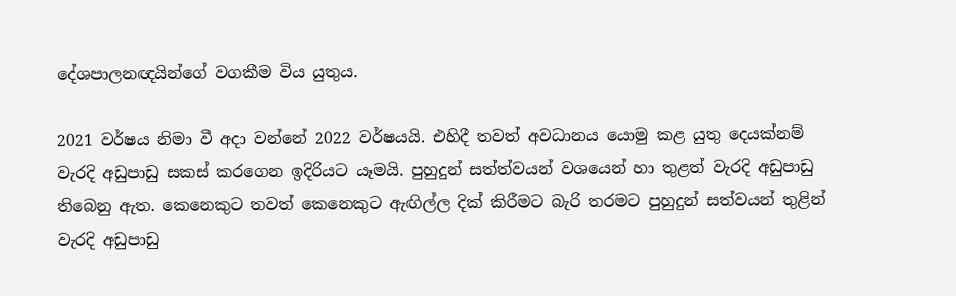දේශපාලනඥයින්ගේ වගකීම විය යුතුය.

2021 වර්ෂය නිමා වී අදා වන්නේ 2022 වර්ෂයයි. එහිදී තවත් අවධානය යොමු කළ යුතු දෙයක්නම් වැරදි අඩුපාඩු සකස් කරගෙන ඉදිරියට යෑමයි. පුහුදුන් සත්ත්වයන් වශයෙන් හා තුළත් වැරදි අඩුපාඩු තිබෙනු ඇත. කෙනෙකුට තවත් කෙනෙකුට ඇඟිල්ල දික් කිරීමට බැරි තරමට පුහුදුන් සත්වයන් තුළින් වැරදි අඩුපාඩු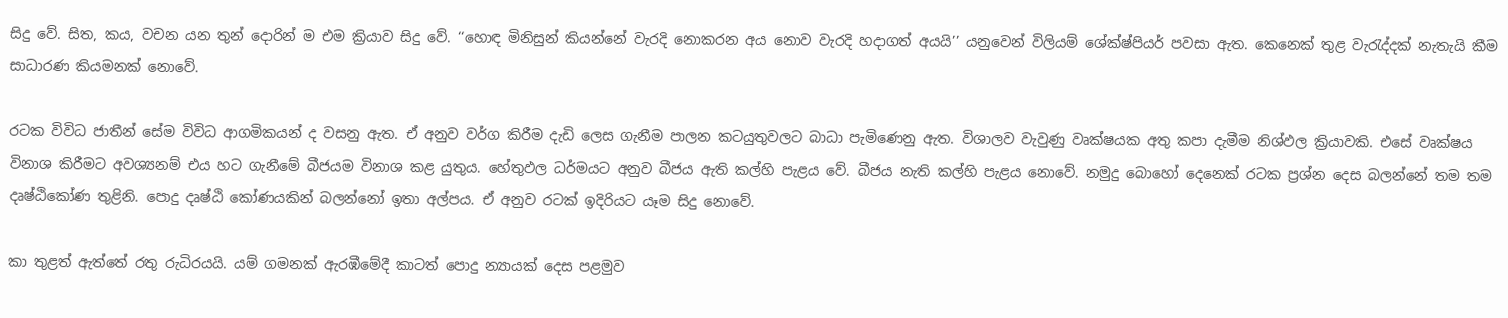සිදු වේ. සිත, කය, වචන යන තුන් දොරින් ම එම ක්‍රියාව සිදු වේ. ‘‘හොඳ මිනිසුන් කියන්නේ වැරදි නොකරන අය නොව වැරදි හදාගත් අයයි’’ යනුවෙන් විලියම් ශේක්ෂ්පියර් පවසා ඇත. කෙනෙක් තුළ වැරැද්දක් නැතැයි කීම සාධාරණ කියමනක් නොවේ.

රටක විවිධ ජාතීන් සේම විවිධ ආගමිකයන් ද වසනු ඇත. ඒ අනුව වර්ග කිරීම දැඩි ලෙස ගැනීම පාලන කටයුතුවලට බාධා පැමිණෙනු ඇත. විශාලව වැවුණු වෘක්ෂයක අතු කපා දැමීම නිශ්ඵල ක්‍රියාවකි. එසේ වෘක්ෂය විනාශ කිරීමට අවශ්‍යනම් එය හට ගැනීමේ බීජයම විනාශ කළ යුතුය. හේතුඵල ධර්මයට අනුව බීජය ඇති කල්හි පැළය වේ. බීජය නැති කල්හි පැළය නොවේ. නමුදු බොහෝ දෙනෙක් රටක ප්‍රශ්න දෙස බලන්නේ තම තම දෘෂ්ඨිකෝණ තුළිනි. පොදු දෘෂ්ඨි කෝණයකින් බලන්නෝ ඉතා අල්පය. ඒ අනුව රටක් ඉදිරියට යෑම සිදු නොවේ.

කා තුළත් ඇත්තේ රතු රුධිරයයි. යම් ගමනක් ඇරඹීමේදී කාටත් පොදු න්‍යායක් දෙස පළමුව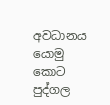අවධානය යොමු කොට පුද්ගල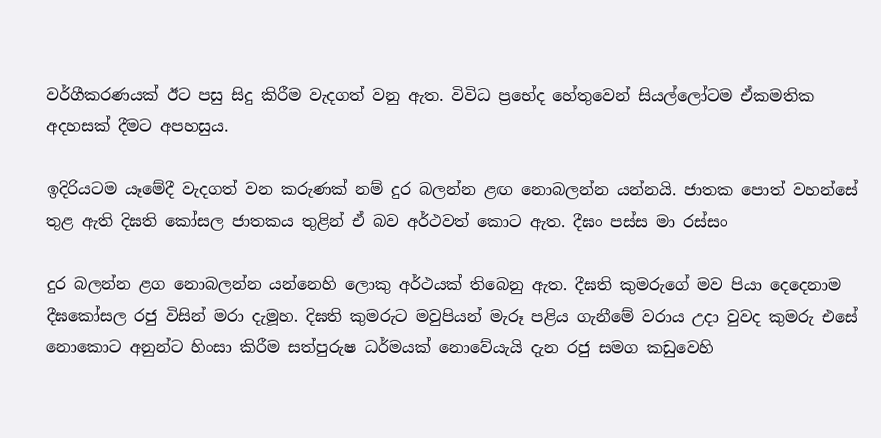වර්ගීකරණයක් ඊට පසු සිදු කිරීම වැදගත් වනු ඇත. විවිධ ප්‍රභේද හේතුවෙන් සියල්ලෝටම ඒකමතික අදහසක් දීමට අපහසුය.

ඉදිරියටම යෑමේදී වැදගත් වන කරුණක් නම් දුර බලන්න ළඟ නොබලන්න යන්නයි. ජාතක පොත් වහන්සේ තුළ ඇති දිඝති කෝසල ජාතකය තුළින් ඒ බව අර්ථවත් කොට ඇත. දීඝං පස්ස මා රස්සං

දුර බලන්න ළග නොබලන්න යන්නෙහි ලොකු අර්ථයක් තිබෙනු ඇත. දීඝති කුමරුගේ මව පියා දෙදෙනාම දීඝකෝසල රජු විසින් මරා දැමූහ. දිඝති කුමරුට මවුපියන් මැරූ පළිය ගැනීමේ වරාය උදා වුවද කුමරු එසේ නොකොට අනුන්ට හිංසා කිරීම සත්පුරුෂ ධර්මයක් නොවේයැයි දැන රජු සමග කඩුවෙහි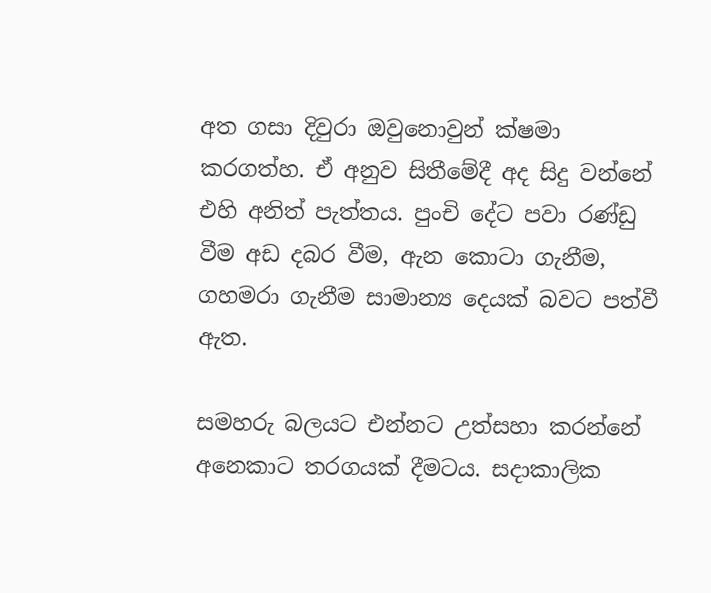අත ගසා දිවුරා ඔවුනොවුන් ක්ෂමා කරගත්හ. ඒ අනුව සිතීමේදී අද සිදු වන්නේ එහි අනිත් පැත්තය. පුංචි දේට පවා රණ්ඩු වීම අඩ දබර වීම, ඇන කොටා ගැනීම, ගහමරා ගැනීම සාමාන්‍ය දෙයක් බවට පත්වී ඇත.

සමහරු බලයට එන්නට උත්සහා කරන්නේ අනෙකාට තරගයක් දීමටය. සදාකාලික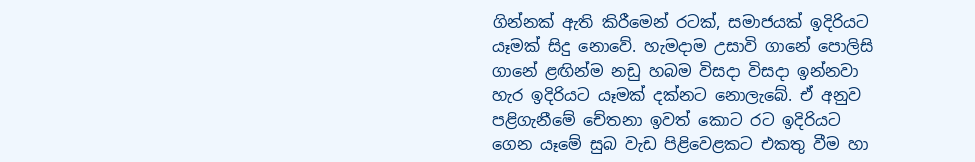ගින්නක් ඇති කිරීමෙන් රටක්, සමාජයක් ඉදිරියට යෑමක් සිදු නොවේ. හැමදාම උසාවි ගානේ පොලිසි ගානේ ළඟින්ම නඩු හබම විසදා විසදා ඉන්නවා හැර ඉදිරියට යෑමක් දක්නට නොලැබේ. ඒ අනුව පළිගැනීමේ චේතනා ඉවත් කොට රට ඉදිරියට ගෙන යෑමේ සුබ වැඩ පිළිවෙළකට එකතු වීම හා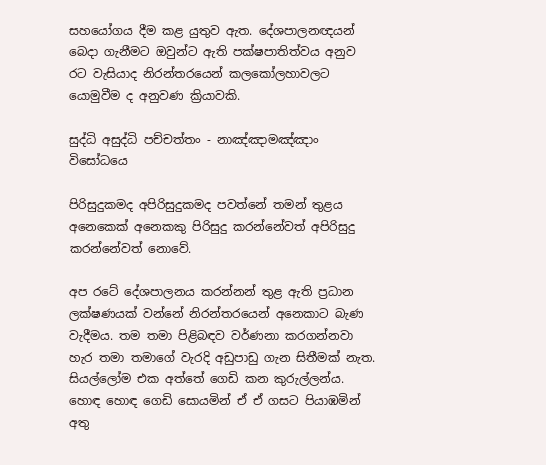සහයෝගය දීම කළ යුතුව ඇත. දේශපාලනඥයන් බෙදා ගැනීමට ඔවුන්ට ඇති පක්ෂපාතිත්වය අනුව රට වැසියාද නිරන්තරයෙන් කලකෝලහාවලට යොමුවීම ද අනුවණ ක්‍රියාවකි.

සුද්ධි අසුද්ධි පච්චත්තං - නාඤ්ඤාමඤ්ඤාං විසෝධයෙ

පිරිසුදුකමද අපිරිසුදුකමද පවත්නේ තමන් තුළය අනෙකෙක් අනෙකකු පිරිසුදු කරන්නේවත් අපිරිසුදු කරන්නේවත් නොවේ.

අප රටේ දේශපාලනය කරන්නන් තුළ ඇති ප්‍රධාන ලක්ෂණයක් වන්නේ නිරන්තරයෙන් අනෙකාට බැණ වැදීමය. තම තමා පිළිබඳව වර්ණනා කරගන්නවා හැර තමා තමාගේ වැරදි අඩුපාඩු ගැන සිතීමක් නැත. සියල්ලෝම එක අත්තේ ගෙඩි කන කුරුල්ලන්ය. හොඳ හොඳ ගෙඩි සොයමින් ඒ ඒ ගසට පියාඹමින් අතු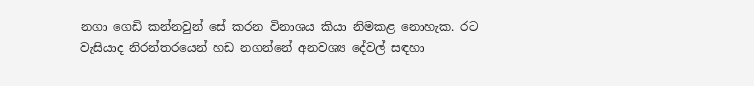නගා ගෙඩි කන්නවුන් සේ කරන විනාශය කියා නිමකළ නොහැක. රට වැසියාද නිරන්තරයෙන් හඩ නගන්නේ අනවශ්‍ය දේවල් සඳහා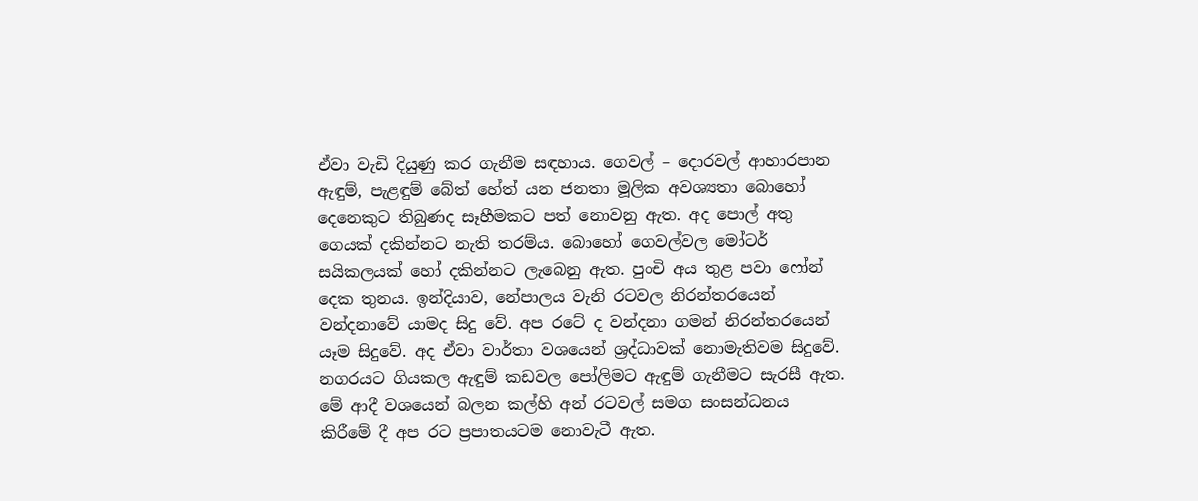ඒවා වැඩි දියුණු කර ගැනීම සඳහාය. ගෙවල් – දොරවල් ආහාරපාන ඇඳුම්, පැළඳුම් බේත් හේත් යන ජනතා මූලික අවශ්‍යතා බොහෝ දෙනෙකුට තිබුණද සෑහීමකට පත් නොවනු ඇත. අද පොල් අතු ගෙයක් දකින්නට නැති තරම්ය. බොහෝ ගෙවල්වල මෝටර් සයිකලයක් හෝ දකින්නට ලැබෙනු ඇත. පුංචි අය තුළ පවා ෆෝන් දෙක තුනය. ඉන්දියාව, නේපාලය වැනි රටවල නිරන්තරයෙන් වන්දනාවේ යාමද සිදු වේ. අප රටේ ද වන්දනා ගමන් නිරන්තරයෙන් යෑම සිදුවේ. අද ඒවා වාර්තා වශයෙන් ශ්‍රද්ධාවක් නොමැතිවම සිදුවේ. නගරයට ගියකල ඇඳුම් කඩවල පෝලිමට ඇඳුම් ගැනීමට සැරසී ඇත. මේ ආදී වශයෙන් බලන කල්හි අන් රටවල් සමග සංසන්ධනය කිරීමේ දී අප රට ප්‍රපාතයටම නොවැටී ඇත.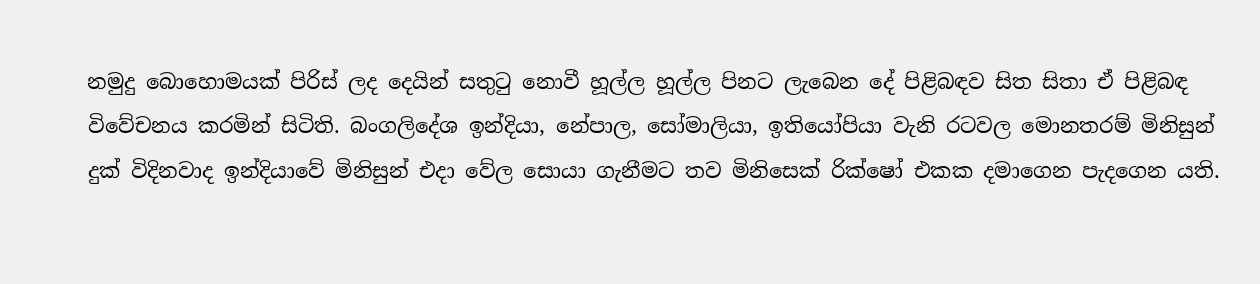නමුදු බොහොමයක් පිරිස් ලද දෙයින් සතුටු නොවී හූල්ල හූල්ල පිනට ලැබෙන දේ පිළිබඳව සිත සිතා ඒ පිළිබඳ විවේචනය කරමින් සිටිති. බංගලිදේශ ඉන්දියා, නේපාල, සෝමාලියා, ඉතියෝපියා වැනි රටවල මොනතරම් මිනිසුන් දුක් විදිනවාද ඉන්දියාවේ මිනිසුන් එදා වේල සොයා ගැනීමට තව මිනිසෙක් රික්ෂෝ එකක දමාගෙන පැදගෙන යති.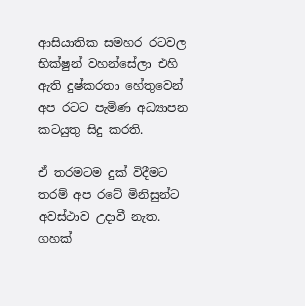ආසියාතික සමහර රටවල භික්ෂුන් වහන්සේලා එහි ඇති දුෂ්කරතා හේතුවෙන් අප රටට පැමිණ අධ්‍යාපන කටයුතු සිදු කරති.

ඒ තරමටම දුක් විදීමට තරම් අප රටේ මිනිසුන්ට අවස්ථාව උදාවී නැත. ගහක්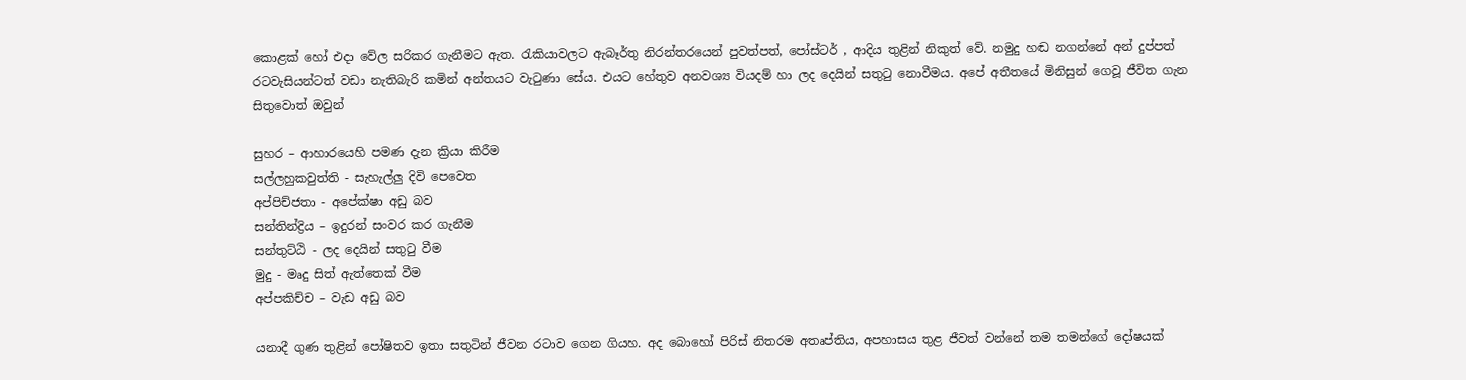කොළක් හෝ එදා වේල සරිකර ගැනීමට ඇත. රැකියාවලට ඇබෑර්තු නිරන්තරයෙන් පුවත්පත්, පෝස්ටර් , ආදිය තුළින් නිකුත් වේ. නමුදු හඬ නගන්නේ අන් දුප්පත් රටවැසියන්ටත් වඩා නැතිබැරි කමින් අන්තයට වැටුණා සේය. එයට හේතුව අනවශ්‍ය වියදම් හා ලද දෙයින් සතුටු නොවීමය. අපේ අතීතයේ මිනිසුන් ගෙවූ ජීවිත ගැන සිතුවොත් ඔවුන්

සුහර – ආහාරයෙහි පමණ දැන ක්‍රියා කිරීම
සල්ලහුකවුත්ති - සැහැල්ලු දිවි පෙවෙත
අප්පිච්ජතා - අපේක්ෂා අඩු බව
සන්තින්ද්‍රිය – ඉදුරන් සංවර කර ගැනීම
සන්තුට්ඨි - ලද දෙයින් සතුටු වීම
මුදු - මෘදු සිත් ඇත්තෙක් වීම
අප්පකිච්ච – වැඩ අඩු බව

යනාදී ගුණ තුළින් පෝෂිතව ඉතා සතුටින් ජීවන රටාව ගෙන ගියහ. අද බොහෝ පිරිස් නිතරම අතෘප්තිය, අපහාසය තුළ ජීවත් වන්නේ තම තමන්ගේ දෝෂයක්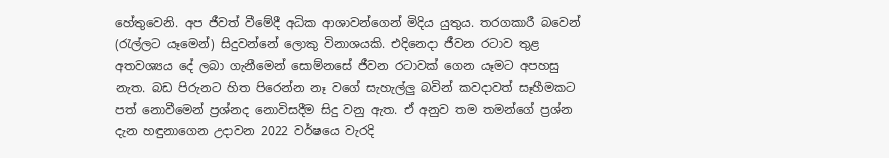හේතුවෙනි. අප ජීවත් වීමේදී අධික ආශාවන්ගෙන් මිදිය යුතුය. තරගකාරී බවෙන් (රැල්ලට යෑමෙන්) සිදුවන්නේ ලොකු විනාශයකි. එදිනෙදා ජීවන රටාව තුළ අතවශ්‍යය දේ ලබා ගැනීමෙන් සොම්නසේ ජීවන රටාවක් ගෙන යෑමට අපහසු නැත. බඩ පිරුනට හිත පිරෙන්න නෑ වගේ සැහැල්ලු බවින් කවදාවත් සෑහීමකට පත් නොවීමෙන් ප්‍රශ්නද නොවිසදීම සිදු වනු ඇත. ඒ අනුව තම තමන්ගේ ප්‍රශ්න දැන හඳුනාගෙන උදාවන 2022 වර්ෂයෙ වැරදි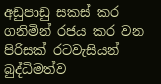අඩුපාඩු සකස් කර ගනිමින් රජය කර වන පිරිසක් රටවැසියන් බුද්ධිමත්ව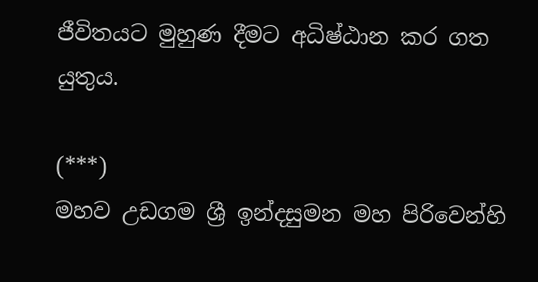ජීවිතයට මුහුණ දීමට අධිෂ්ඨාන කර ගත යුතුය.

(***)
මහව උඩගම ශ්‍රී ඉන්දසුමන මහ පිරිවෙන්හි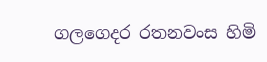ගලගෙදර රතනවංස හිමි